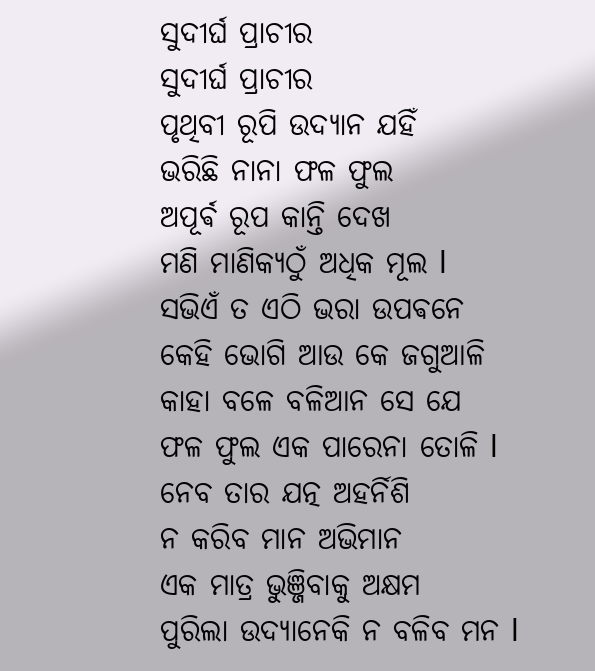ସୁଦୀର୍ଘ ପ୍ରାଚୀର
ସୁଦୀର୍ଘ ପ୍ରାଚୀର
ପୃଥିବୀ ରୂପି ଉଦ୍ୟାନ ଯହିଁ
ଭରିଛି ନାନା ଫଳ ଫୁଲ
ଅପୂର୍ଵ ରୂପ କାନ୍ତି ଦେଖ
ମଣି ମାଣିକ୍ୟଠୁଁ ଅଧିକ ମୂଲ l
ସଭିଏଁ ତ ଏଠି ଭରା ଉପଵନେ
କେହି ଭୋଗି ଆଉ କେ ଜଗୁଆଳି
କାହା ବଳେ ବଳିଆନ ସେ ଯେ
ଫଳ ଫୁଲ ଏକ ପାରେନା ତୋଳି l
ନେବ ତାର ଯତ୍ନ ଅହର୍ନିଶି
ନ କରିବ ମାନ ଅଭିମାନ
ଏକ ମାତ୍ର ଭୁଞ୍ଜିବାକୁ ଅକ୍ଷମ
ପୁରିଲା ଉଦ୍ୟାନେକି ନ ବଳିବ ମନ l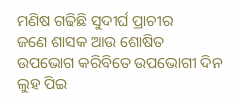ମଣିଷ ଗଢିଛି ସୁଦୀର୍ଘ ପ୍ରାଚୀର
ଜଣେ ଶାସକ ଆଉ ଶୋଷିତ
ଉପଭୋଗ କରିବିତେ ଉପଭୋଗୀ ଦିନ
ଲୁହ ପିଇ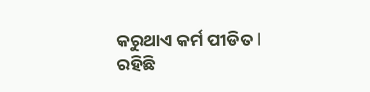କରୁଥାଏ କର୍ମ ପୀଡିତ l
ରହିଛି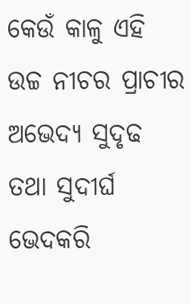କେଉଁ କାଳୁ ଏହି
ଉଚ୍ଚ ନୀଚର ପ୍ରାଚୀର
ଅଭେଦ୍ୟ ସୁଦୃଢ ତଥା ସୁଦୀର୍ଘ
ଭେଦକରି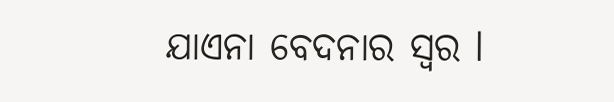ଯାଏନା ବେଦନାର ସ୍ୱର l